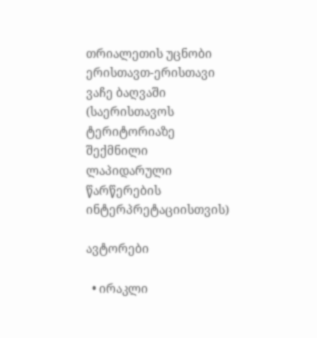თრიალეთის უცნობი ერისთავთ-ერისთავი ვაჩე ბაღვაში (საერისთავოს ტერიტორიაზე შექმნილი ლაპიდარული წარწერების ინტერპრეტაციისთვის)

ავტორები

  • ირაკლი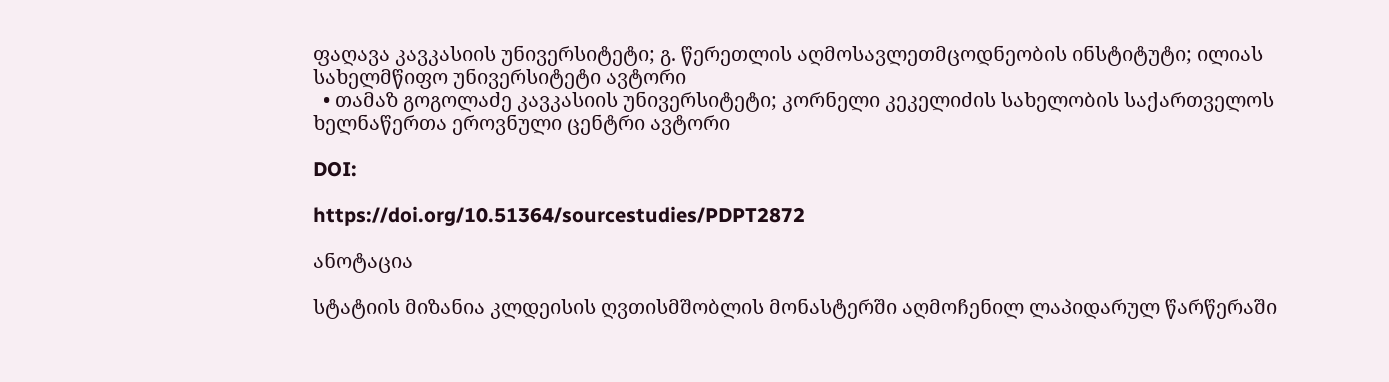ფაღავა კავკასიის უნივერსიტეტი; გ. წერეთლის აღმოსავლეთმცოდნეობის ინსტიტუტი; ილიას სახელმწიფო უნივერსიტეტი ავტორი
  • თამაზ გოგოლაძე კავკასიის უნივერსიტეტი; კორნელი კეკელიძის სახელობის საქართველოს ხელნაწერთა ეროვნული ცენტრი ავტორი

DOI:

https://doi.org/10.51364/sourcestudies/PDPT2872

ანოტაცია

სტატიის მიზანია კლდეისის ღვთისმშობლის მონასტერში აღმოჩენილ ლაპიდარულ წარწერაში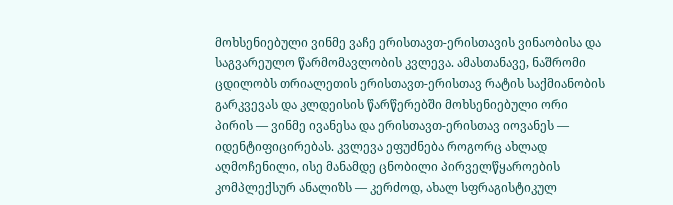მოხსენიებული ვინმე ვაჩე ერისთავთ-ერისთავის ვინაობისა და საგვარეულო წარმომავლობის კვლევა. ამასთანავე, ნაშრომი ცდილობს თრიალეთის ერისთავთ-ერისთავ რატის საქმიანობის გარკვევას და კლდეისის წარწერებში მოხსენიებული ორი პირის — ვინმე ივანესა და ერისთავთ-ერისთავ იოვანეს — იდენტიფიცირებას. კვლევა ეფუძნება როგორც ახლად აღმოჩენილი, ისე მანამდე ცნობილი პირველწყაროების კომპლექსურ ანალიზს — კერძოდ, ახალ სფრაგისტიკულ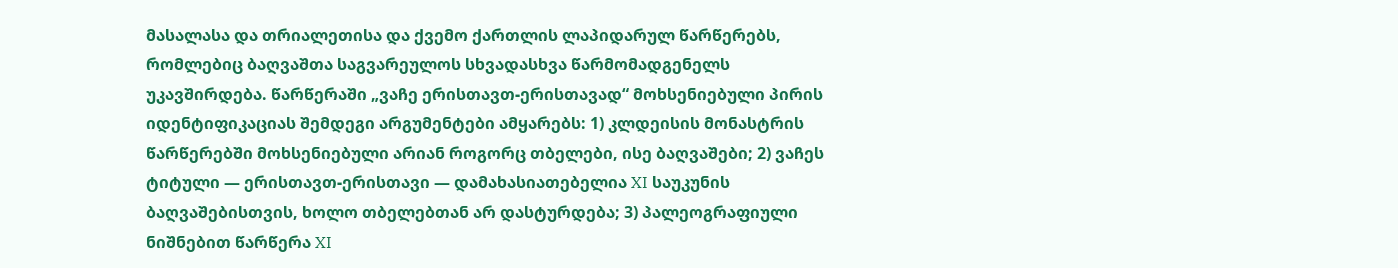მასალასა და თრიალეთისა და ქვემო ქართლის ლაპიდარულ წარწერებს, რომლებიც ბაღვაშთა საგვარეულოს სხვადასხვა წარმომადგენელს უკავშირდება. წარწერაში „ვაჩე ერისთავთ-ერისთავად“ მოხსენიებული პირის იდენტიფიკაციას შემდეგი არგუმენტები ამყარებს: 1) კლდეისის მონასტრის წარწერებში მოხსენიებული არიან როგორც თბელები, ისე ბაღვაშები; 2) ვაჩეს ტიტული — ერისთავთ-ერისთავი — დამახასიათებელია XI საუკუნის ბაღვაშებისთვის, ხოლო თბელებთან არ დასტურდება; 3) პალეოგრაფიული ნიშნებით წარწერა XI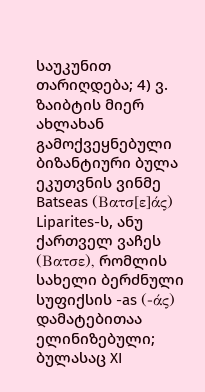საუკუნით თარიღდება; 4) ვ. ზაიბტის მიერ ახლახან გამოქვეყნებული ბიზანტიური ბულა ეკუთვნის ვინმე Batseas (Βατσ[ε]άς) Liparites-ს, ანუ ქართველ ვაჩეს (Βατσε), რომლის სახელი ბერძნული სუფიქსის -as (-άς) დამატებითაა ელინიზებული; ბულასაც XI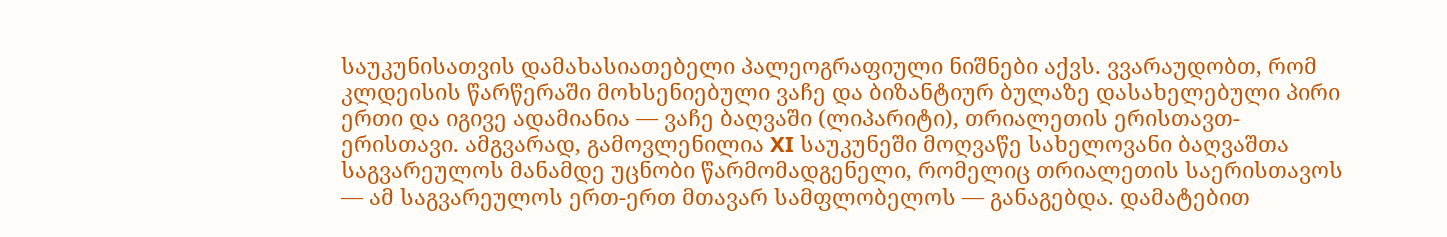საუკუნისათვის დამახასიათებელი პალეოგრაფიული ნიშნები აქვს. ვვარაუდობთ, რომ კლდეისის წარწერაში მოხსენიებული ვაჩე და ბიზანტიურ ბულაზე დასახელებული პირი ერთი და იგივე ადამიანია — ვაჩე ბაღვაში (ლიპარიტი), თრიალეთის ერისთავთ-ერისთავი. ამგვარად, გამოვლენილია XI საუკუნეში მოღვაწე სახელოვანი ბაღვაშთა საგვარეულოს მანამდე უცნობი წარმომადგენელი, რომელიც თრიალეთის საერისთავოს — ამ საგვარეულოს ერთ-ერთ მთავარ სამფლობელოს — განაგებდა. დამატებით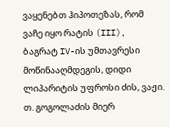ვაყენებთ ჰიპოთეზას, რომ ვაჩე იყო რატის (III), ბაგრატ IV-ის უმთავრესი მოწინააღმდეგის, დიდი ლიპარიტის უფროსი ძის, ვაჟი. თ. გოგოლაძის მიერ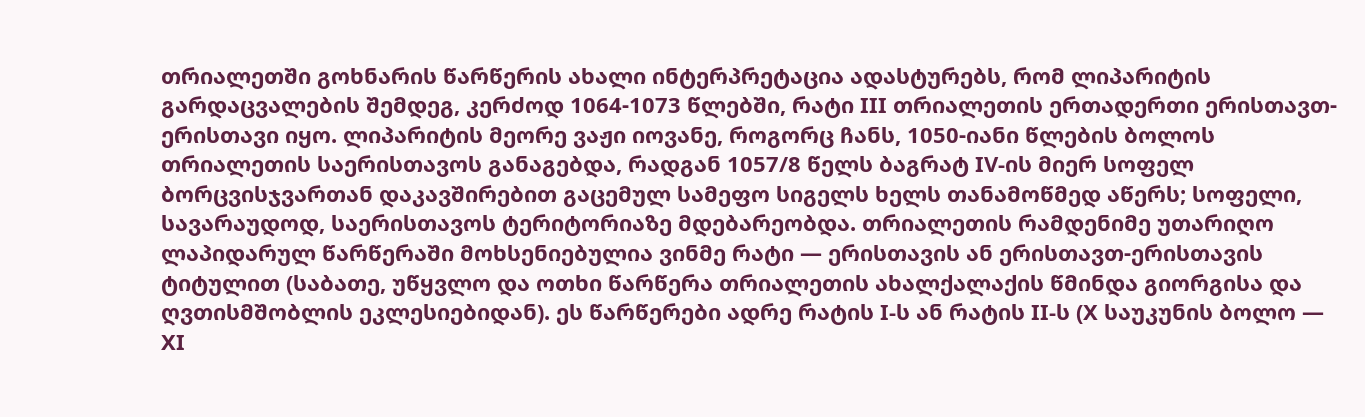თრიალეთში გოხნარის წარწერის ახალი ინტერპრეტაცია ადასტურებს, რომ ლიპარიტის გარდაცვალების შემდეგ, კერძოდ 1064-1073 წლებში, რატი III თრიალეთის ერთადერთი ერისთავთ-ერისთავი იყო. ლიპარიტის მეორე ვაჟი იოვანე, როგორც ჩანს, 1050-იანი წლების ბოლოს თრიალეთის საერისთავოს განაგებდა, რადგან 1057/8 წელს ბაგრატ IV-ის მიერ სოფელ ბორცვისჯვართან დაკავშირებით გაცემულ სამეფო სიგელს ხელს თანამოწმედ აწერს; სოფელი, სავარაუდოდ, საერისთავოს ტერიტორიაზე მდებარეობდა. თრიალეთის რამდენიმე უთარიღო ლაპიდარულ წარწერაში მოხსენიებულია ვინმე რატი — ერისთავის ან ერისთავთ-ერისთავის ტიტულით (საბათე, უწყვლო და ოთხი წარწერა თრიალეთის ახალქალაქის წმინდა გიორგისა და ღვთისმშობლის ეკლესიებიდან). ეს წარწერები ადრე რატის I-ს ან რატის II-ს (X საუკუნის ბოლო — XI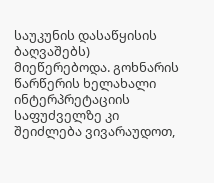საუკუნის დასაწყისის ბაღვაშებს) მიეწერებოდა. გოხნარის წარწერის ხელახალი ინტერპრეტაციის საფუძველზე კი შეიძლება ვივარაუდოთ,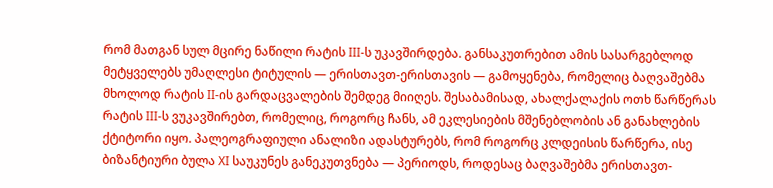რომ მათგან სულ მცირე ნაწილი რატის III-ს უკავშირდება. განსაკუთრებით ამის სასარგებლოდ მეტყველებს უმაღლესი ტიტულის — ერისთავთ-ერისთავის — გამოყენება, რომელიც ბაღვაშებმა მხოლოდ რატის II-ის გარდაცვალების შემდეგ მიიღეს. შესაბამისად, ახალქალაქის ოთხ წარწერას რატის III-ს ვუკავშირებთ, რომელიც, როგორც ჩანს, ამ ეკლესიების მშენებლობის ან განახლების ქტიტორი იყო. პალეოგრაფიული ანალიზი ადასტურებს, რომ როგორც კლდეისის წარწერა, ისე ბიზანტიური ბულა XI საუკუნეს განეკუთვნება — პერიოდს, როდესაც ბაღვაშებმა ერისთავთ-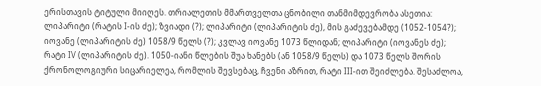ერისთავის ტიტული მიიღეს. თრიალეთის მმართველთა ცნობილი თანმიმდევრობა ასეთია: ლიპარიტი (რატის I-ის ძე); ზვიადი (?); ლიპარიტი (ლიპარიტის ძე), მის გაძევებამდე (1052-1054?); იოვანე (ლიპარიტის ძე) 1058/9 წელს (?); კვლავ იოვანე 1073 წლიდან; ლიპარიტი (იოვანეს ძე); რატი IV (ლიპარიტის ძე). 1050-იანი წლების შუა ხანებს (ან 1058/9 წელს) და 1073 წელს შორის ქრონოლოგიური სიცარიელეა, რომლის შევსებაც, ჩვენი აზრით, რატი III-ით შეიძლება. შესაძლოა,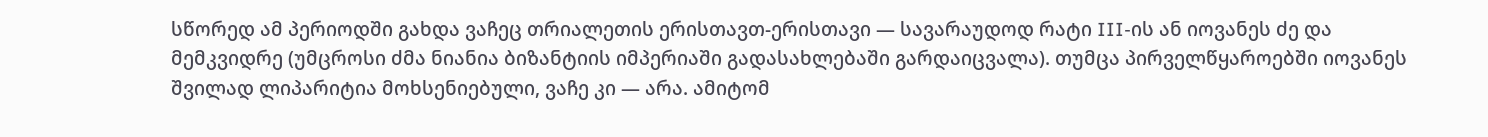სწორედ ამ პერიოდში გახდა ვაჩეც თრიალეთის ერისთავთ-ერისთავი — სავარაუდოდ რატი III-ის ან იოვანეს ძე და მემკვიდრე (უმცროსი ძმა ნიანია ბიზანტიის იმპერიაში გადასახლებაში გარდაიცვალა). თუმცა პირველწყაროებში იოვანეს შვილად ლიპარიტია მოხსენიებული, ვაჩე კი — არა. ამიტომ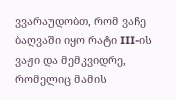ვვარაუდობთ, რომ ვაჩე ბაღვაში იყო რატი III-ის ვაჟი და მემკვიდრე, რომელიც მამის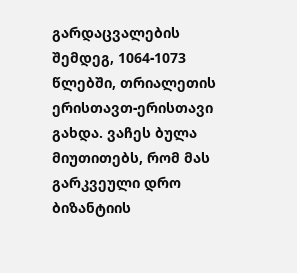გარდაცვალების შემდეგ, 1064-1073 წლებში, თრიალეთის ერისთავთ-ერისთავი გახდა. ვაჩეს ბულა მიუთითებს, რომ მას გარკვეული დრო ბიზანტიის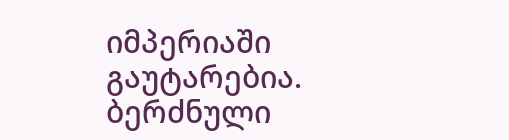იმპერიაში გაუტარებია. ბერძნული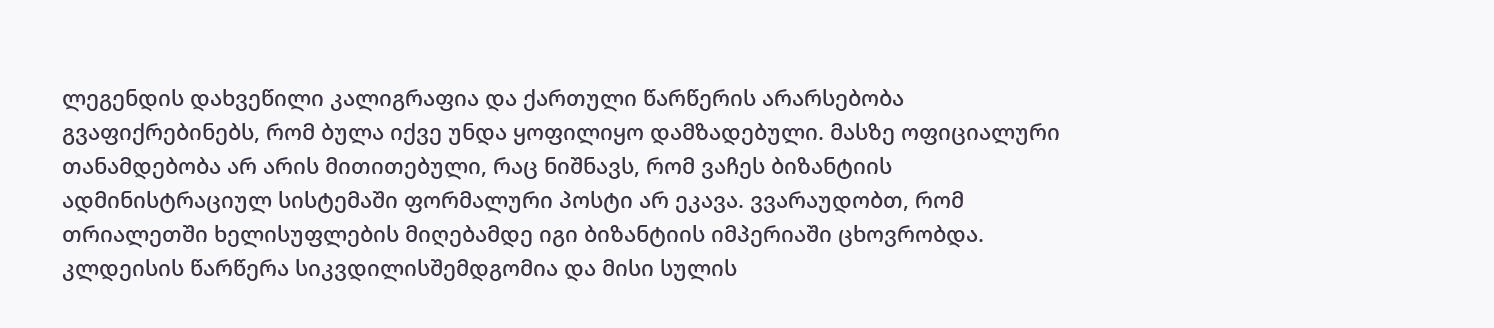ლეგენდის დახვეწილი კალიგრაფია და ქართული წარწერის არარსებობა გვაფიქრებინებს, რომ ბულა იქვე უნდა ყოფილიყო დამზადებული. მასზე ოფიციალური თანამდებობა არ არის მითითებული, რაც ნიშნავს, რომ ვაჩეს ბიზანტიის ადმინისტრაციულ სისტემაში ფორმალური პოსტი არ ეკავა. ვვარაუდობთ, რომ თრიალეთში ხელისუფლების მიღებამდე იგი ბიზანტიის იმპერიაში ცხოვრობდა. კლდეისის წარწერა სიკვდილისშემდგომია და მისი სულის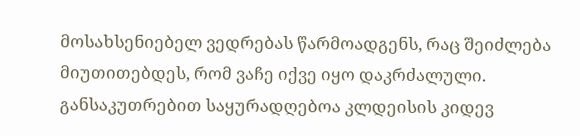მოსახსენიებელ ვედრებას წარმოადგენს, რაც შეიძლება მიუთითებდეს, რომ ვაჩე იქვე იყო დაკრძალული. განსაკუთრებით საყურადღებოა კლდეისის კიდევ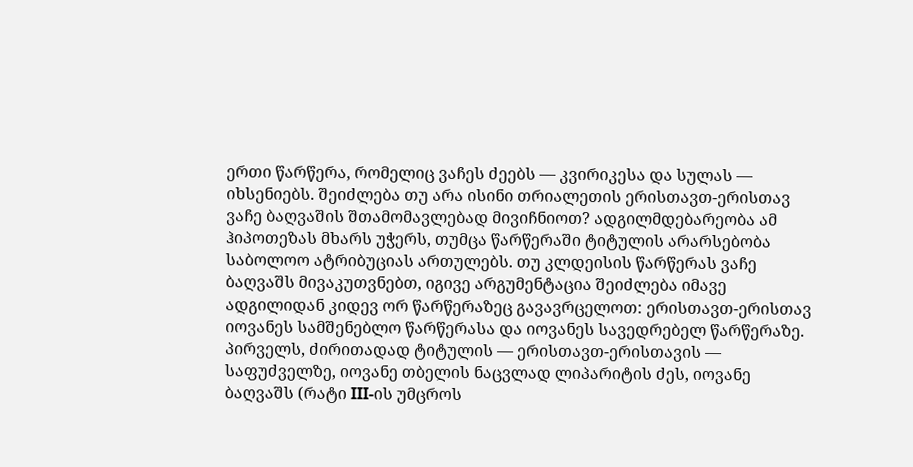ერთი წარწერა, რომელიც ვაჩეს ძეებს — კვირიკესა და სულას — იხსენიებს. შეიძლება თუ არა ისინი თრიალეთის ერისთავთ-ერისთავ ვაჩე ბაღვაშის შთამომავლებად მივიჩნიოთ? ადგილმდებარეობა ამ ჰიპოთეზას მხარს უჭერს, თუმცა წარწერაში ტიტულის არარსებობა საბოლოო ატრიბუციას ართულებს. თუ კლდეისის წარწერას ვაჩე ბაღვაშს მივაკუთვნებთ, იგივე არგუმენტაცია შეიძლება იმავე ადგილიდან კიდევ ორ წარწერაზეც გავავრცელოთ: ერისთავთ-ერისთავ იოვანეს სამშენებლო წარწერასა და იოვანეს სავედრებელ წარწერაზე. პირველს, ძირითადად ტიტულის — ერისთავთ-ერისთავის — საფუძველზე, იოვანე თბელის ნაცვლად ლიპარიტის ძეს, იოვანე ბაღვაშს (რატი III-ის უმცროს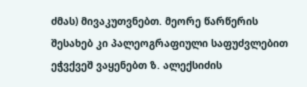ძმას) მივაკუთვნებთ. მეორე წარწერის შესახებ კი პალეოგრაფიული საფუძვლებით ეჭვქვეშ ვაყენებთ ზ. ალექსიძის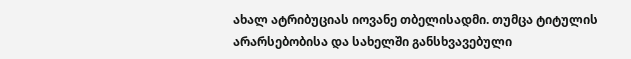ახალ ატრიბუციას იოვანე თბელისადმი. თუმცა ტიტულის არარსებობისა და სახელში განსხვავებული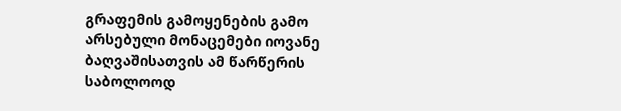გრაფემის გამოყენების გამო არსებული მონაცემები იოვანე ბაღვაშისათვის ამ წარწერის საბოლოოდ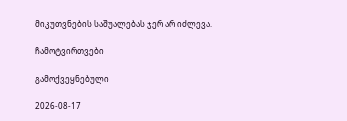მიკუთვნების საშუალებას ჯერ არ იძლევა.

ჩამოტვირთვები

გამოქვეყნებული

2026-08-17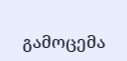გამოცემა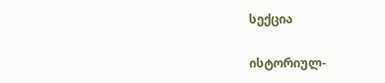სექცია

ისტორიულ-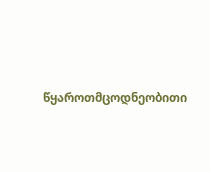წყაროთმცოდნეობითი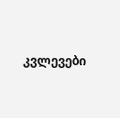კვლევები